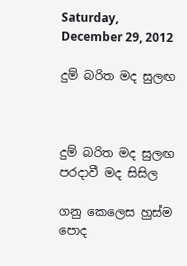Saturday, December 29, 2012

දුම් බරිත මද සුලඟ



දුම් බරිත මද සුලඟ
පරදාවී මද සිසිල

ගනු කෙලෙස හුස්ම පොද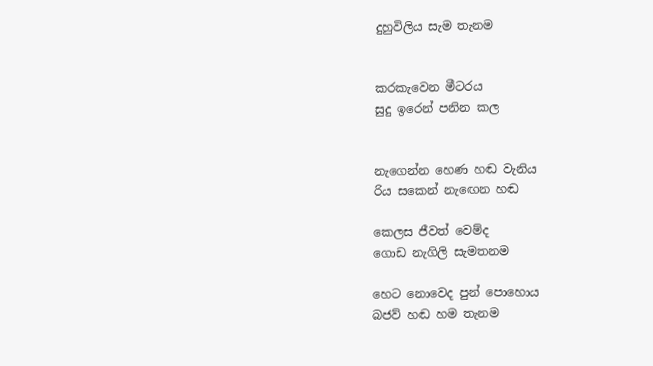දුහුවිලිය සැම තැනම


කරකැවෙන මීටරය
සුදු ඉරෙන් පනින කල


නැගෙන්න හෙණ හඬ වැනිය
රිය සකෙන් නැඟෙන හඬ

කෙලස ජීවත් වෙම්ද
ගොඩ නැගිලි සැමතනම

හෙට නොවෙද පුන් පොහොය
බජව් හඬ හම තැනම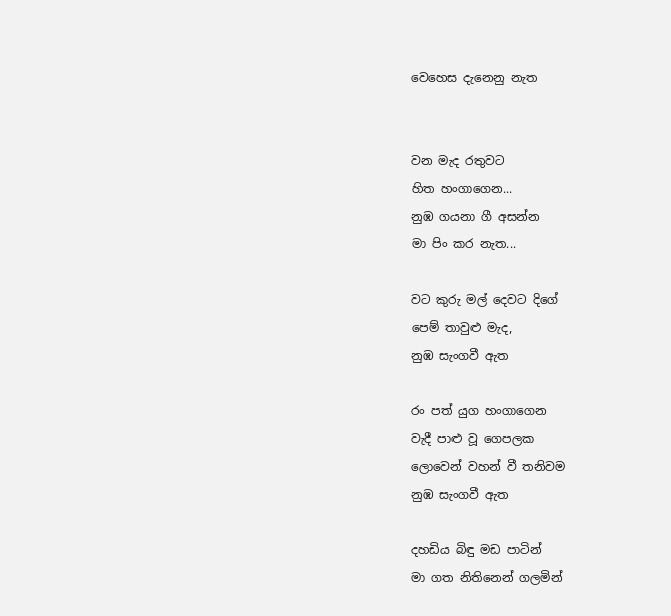වෙහෙස දැනෙනු නැත


වන මැද රතුවට
හිත හංගාගෙන...
නුඹ ගයනා ගී අසන්න
මා පිං කර නැත...

වට කුරු මල් දෙවට දිගේ
පෙම් තාවුළු මැද,
නුඹ සැංගවී ඇත

රං පත් යුග හංගාගෙන
වැදී පාළු වූ ගෙපලක
ලොවෙන් වහන් වී තනිවම
නුඹ සැංගවී ඇත

දහඩිය බිඳු මඩ පාටින්
මා ගත නිතිනෙන් ගලමින්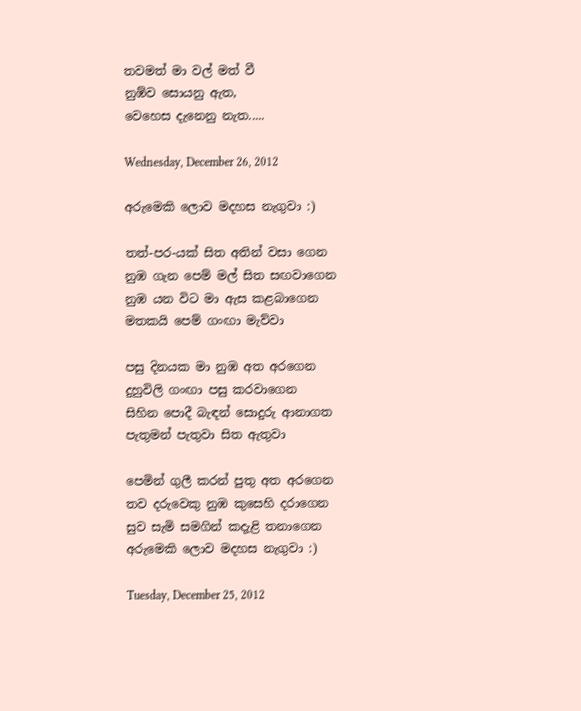තවමත් මා වල් මත් වී
නුඹ්ව සොයනු ඇත,
වෙහෙස දැනෙනු නැත.....

Wednesday, December 26, 2012

අරුමෙකි ලොව මදහස නැගුවා :)

තත්-පර-යක් සිත අතින් වසා ගෙන
නුඹ ගැන පෙම් මල් සිත සඟවාගෙන
නුඹ යන විට මා ඇස කළබාගෙන
මතකයි පෙම් ගංඟා මැව්වා

පසු දිනයක මා නුඹ අත අරගෙන
දුහුවිලි ගංඟා පසු කරවාගෙන
සිහින පොදී බැඳන් සොදුරු ආනාගත
පැතුමන් පැතුවා සිත ඇතුවා

පෙමින් ගුලී කරන් පුතු අත අරගෙන
තව දරුවෙකු නුඹ කුසෙහි දරාගෙන
සුව සැමි සමගින් කදැළි තනාගෙන
අරුමෙකි ලොව මදහස නැගුවා :)

Tuesday, December 25, 2012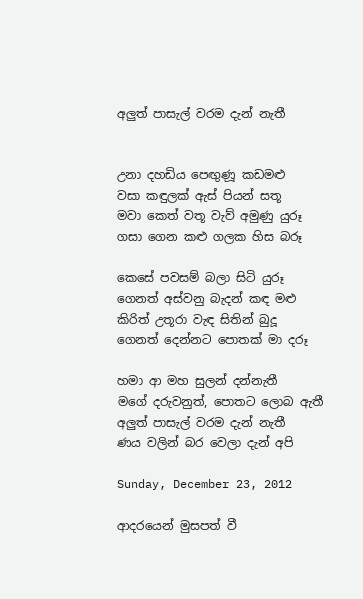අලුත් පාසැල් වරම දැන් නැතී


උනා දහඩිය පෙඟුණූ කඩමළු
වසා කඳුලක් ඇස් පියන් සතූ
මවා කෙත් වතූ වැව් අමුණු යුරූ
ගසා ගෙන කළු ගලක හිස බරූ

කෙසේ පවසම් බලා සිටි යුරූ
ගෙනත් අස්වනු බැදන් කඳ මළු
කිරිත් උතූරා වැඳ සිතින් බුදූ
ගෙනත් දෙන්නට පොතක් මා දරූ

හමා ආ මහ සුලන් දන්නැතී
මගේ දරුවනුත්, පොතට ලොබ ඇතී
අලුත් පාසැල් වරම දැන් නැතී
ණය වලින් බර වෙලා දැන් අපි

Sunday, December 23, 2012

ආදරයෙන් මුසපත් වී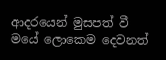ආදරයෙන් මුසපත් වී
මයේ ලොකෙම දෙවනත්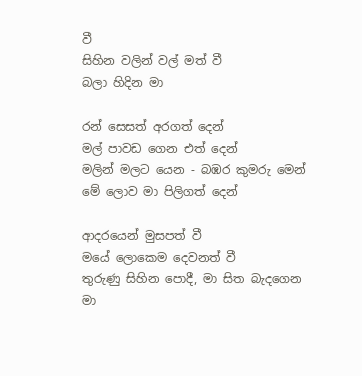වී
සිහින වලින් වල් මත් වී
බලා හිදින මා

රන් සෙසත් අරගත් දෙන්
මල් පාවඩ ගෙන එත් දෙන්
මලින් මලට යෙන - බඹර කුමරු මෙන්
මේ ලොව මා පිලිගත් දෙන්

ආදරයෙන් මුසපත් වී
මයේ ලොකෙම දෙවනත් වී
තුරුණු සිහින පොදී, මා සිත බැදගෙන
මා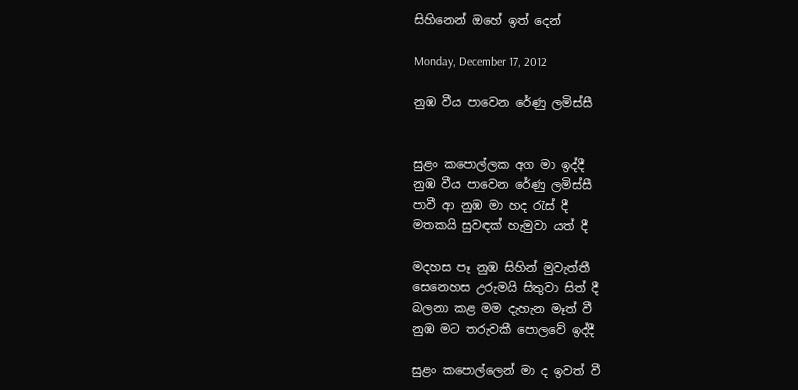සිහිනෙන් ඔහේ ඉත් දෙන්

Monday, December 17, 2012

නුඹ වීය පාවෙන රේණු ලමිස්සී


සුළං කපොල්ලක අග මා ඉද්දී
නුඹ වීය පාවෙන රේණු ලමිස්සී
පාවී ආ නුඹ මා හද රැස් දී
මතකයි සුවඳක් හැමුවා යත් දී

මදහස පෑ නුඹ සිහින් මුවැත්තී
සෙනෙහස උරුමයි සිතුවා සිත් දී
බලනා කළ මම දැහැන මෑත් වී
නුඹ මට තරුවකී පොලවේ ඉද්දී

සුළං කපොල්ලෙන් මා ද ඉවත් වී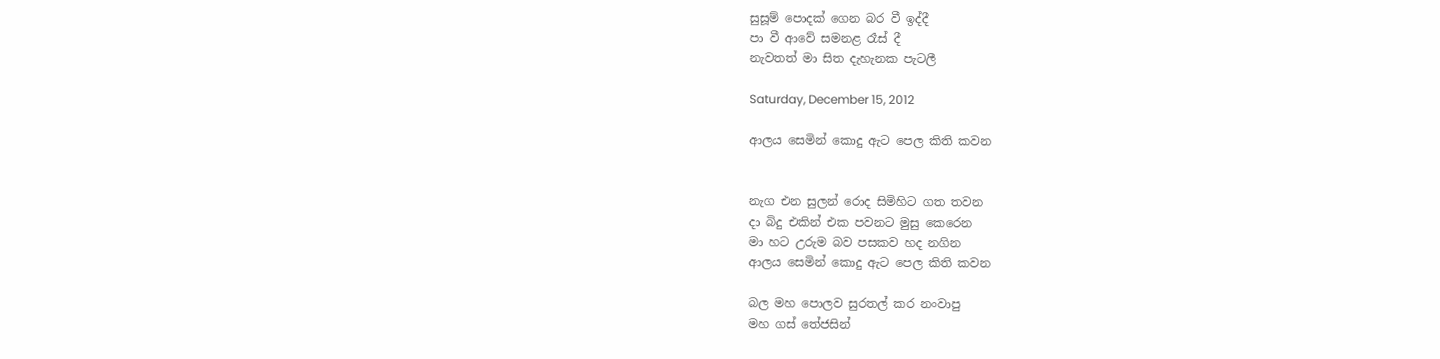සුසූම් පොදක් ගෙන බර වී ඉද්දී
පා වී ආවේ සමනළ රෑස් දී
නැවතත් මා සිත දැහැනක පැටලී

Saturday, December 15, 2012

ආලය සෙමින් කොදු ඇට පෙල කිති කවන


නැග එන සුලන් රොද සිමිහිට ගත තවන
දා බිදු එකින් එක පවනට මුසු කෙරෙන
මා හට උරුම බව පසකව හද නගින
ආලය සෙමින් කොදු ඇට පෙල කිති කවන

බල මහ පොලව සුරතල් කර නංවාපු
මහ ගස් තේජසින්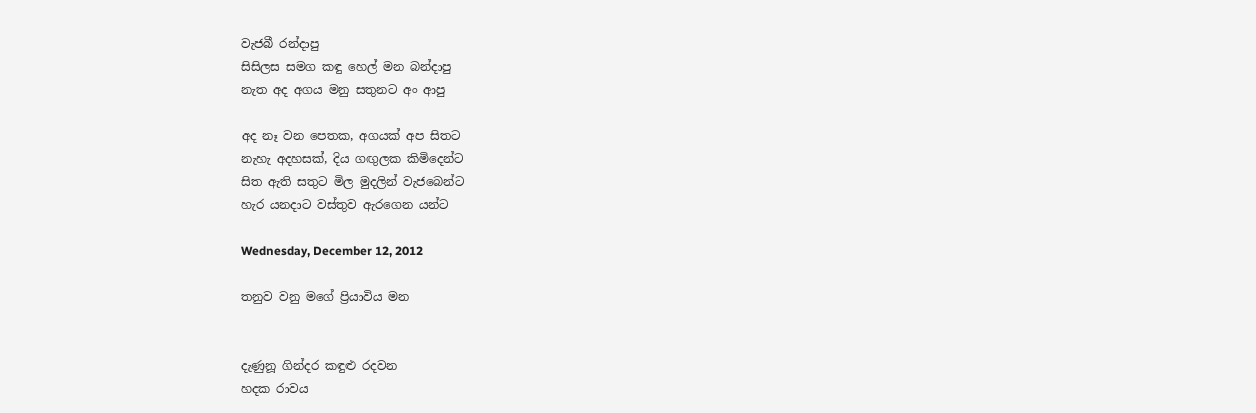වැජබී රන්දාපු
සිසිලස සමග කඳු හෙල් මන බන්දාපු
නැත අද අගය මනු සතුනට අං ආපු

අද නෑ වන පෙතක, අගයක් අප සිතට
නැහැ අදහසක්, දිය ගඟුලක කිමිදෙන්ට
සිත ඇති සතුට මිල මුදලින් වැජබෙන්ට
හැර යනදාට වස්තුව ඇරගෙන යන්ට

Wednesday, December 12, 2012

තනුව වනු මගේ ප්‍රියාවිය මන


දැණුනූ ගින්දර කඳුළු රදවන
හදක රාවය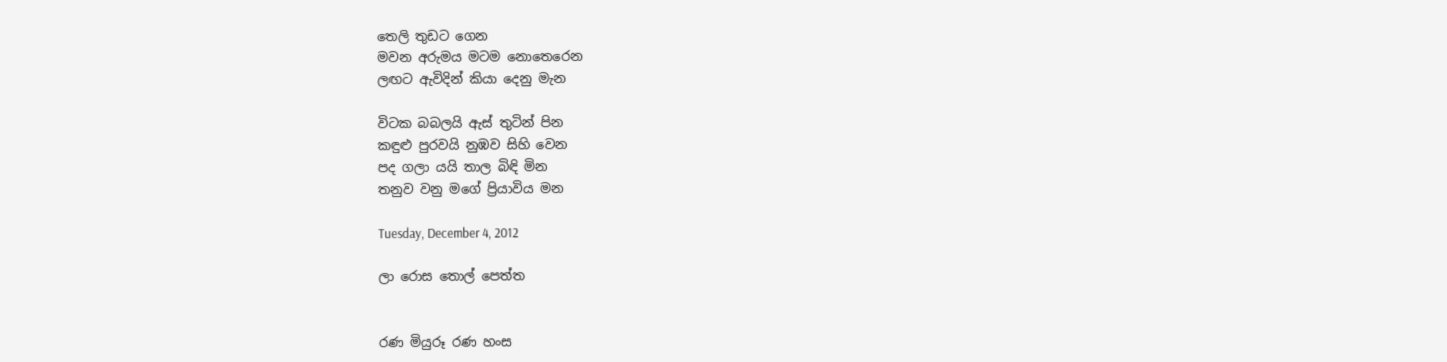තෙලි තුඩට ගෙන
මවන අරුමය මටම නොතෙරෙන
ලඟට ඇවිදින් කියා දෙනු මැන

විටක බබලයි ඇස් තුටින් පින
කඳුළු පුරවයි නුඹව සිහි වෙන
පද ගලා යයි තාල බිඳි මින
තනුව වනු මගේ ප්‍රියාවිය මන

Tuesday, December 4, 2012

ලා රොස තොල් පෙත්ත


රණ මියුරූ රණ හංස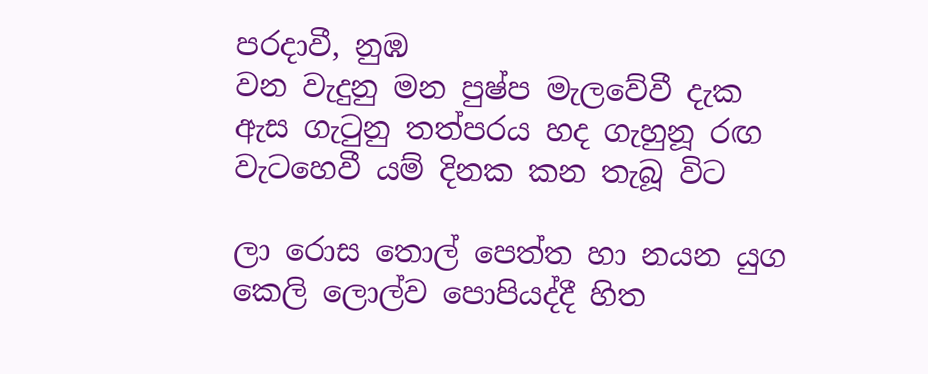පරදාවී, නුඹ
වන වැදුනු මන පුෂ්ප මැලවේවී දැක
ඇස ගැටුනු තත්පරය හද ගැහුනූ රඟ
වැටහෙවී යම් දිනක කන තැබූ විට

ලා රොස තොල් පෙත්ත හා නයන යුග
කෙලි ලොල්ව පොපියද්දී හිත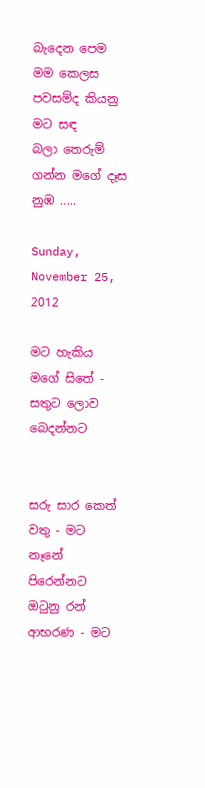බැදෙන පෙම
මම කෙලස පවසම්ද කියනු මට සඳ
බලා තෙරුම් ගන්න මගේ දෑස නුඹ .....

Sunday, November 25, 2012

මට හැකිය මගේ සිතේ - සතුට ලොව බෙදන්නට


සරු සාර කෙත් වතු - මට නෑනේ පිරෙන්නට
ඔටුනු රන් ආභරණ - මට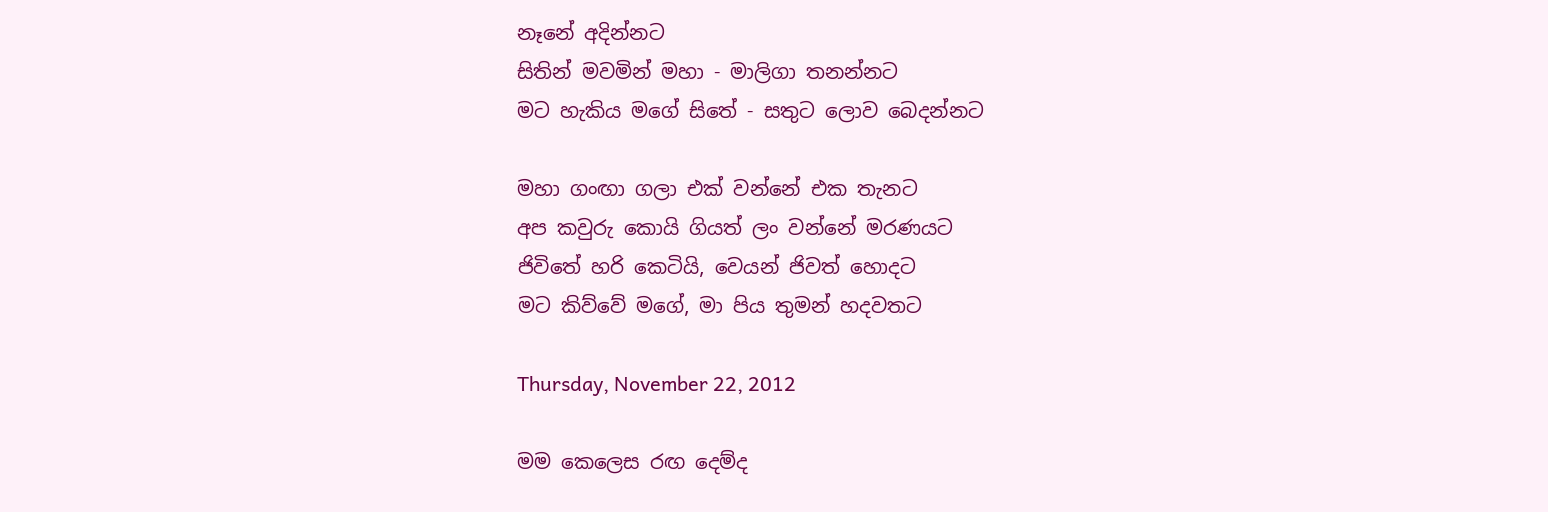නෑනේ අදින්නට
සිතින් මවමින් මහා - මාලිගා තනන්නට
මට හැකිය මගේ සිතේ - සතුට ලොව බෙදන්නට

මහා ගංඟා ගලා එක් වන්නේ එක තැනට
අප කවුරු කොයි ගියත් ලං වන්නේ මරණයට
ජිවිතේ හරි කෙටියි, වෙයන් ජිවත් හොදට
මට කිව්වේ මගේ, මා පිය තුමන් හදවතට

Thursday, November 22, 2012

මම කෙලෙස රඟ දෙම්ද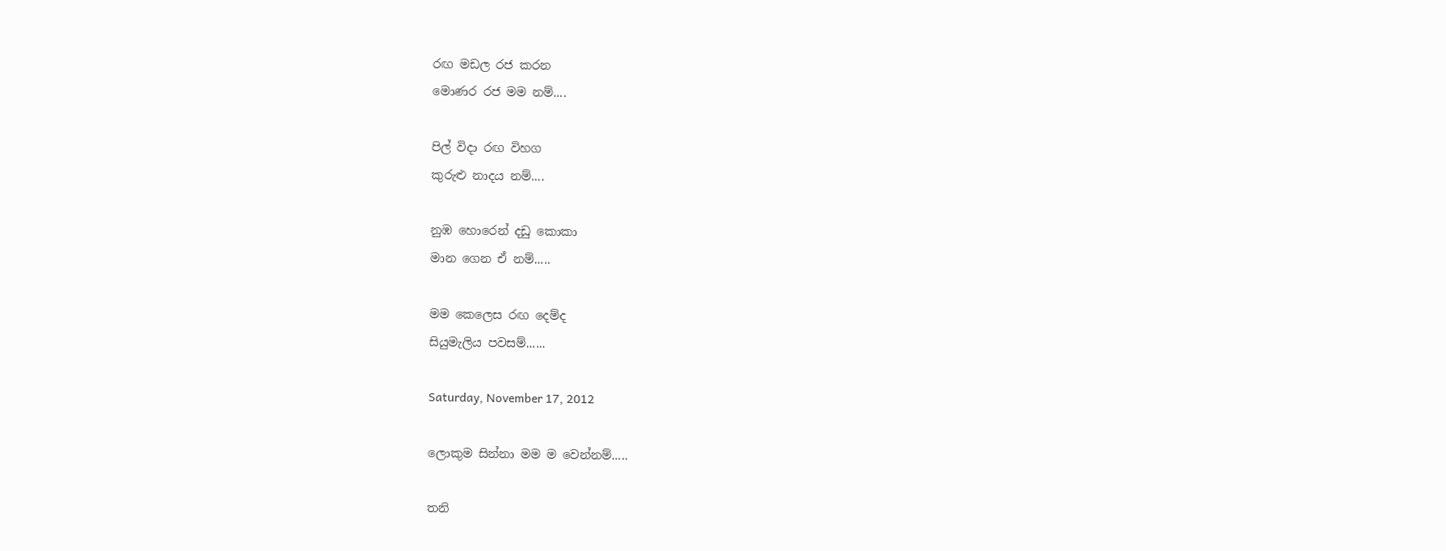රඟ මඩල රජ කරන
මොණර රජ මම නම්....

පිල් විදා රඟ විහග
කුරුළු නාදය නම්....

නුඹ හොරෙන් දඩු කොකා
මාන ගෙන ඒ නම්.....

මම කෙලෙස රඟ දෙම්ද
සියුමැලිය පවසම්......

Saturday, November 17, 2012

ලොකුම සින්නා මම ම වෙන්නම්.....

තනි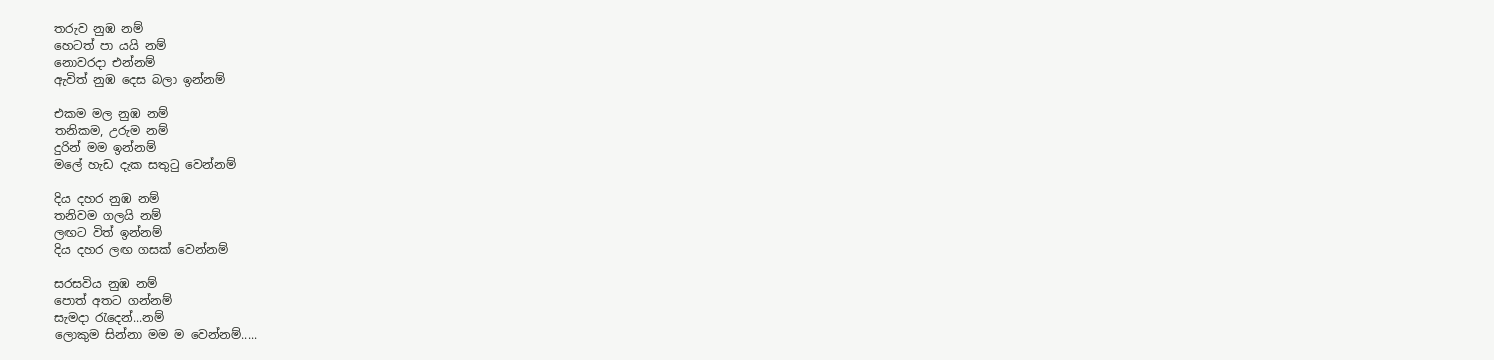තරුව නුඹ නම්
හෙටත් පා යයි නම්
නොවරදා එන්නම්
ඇවිත් නුඹ දෙස බලා ඉන්නම්

එකම මල නුඹ නම්
තනිකම, උරුම නම්
දුරින් මම ඉන්නම්
මලේ හැඩ දැක සතුටු වෙන්නම්

දිය දහර නුඹ නම්
තනිවම ගලයි නම්
ලඟට විත් ඉන්නම්
දිය දහර ලඟ ගසක් වෙන්නම්

සරසවිය නුඹ නම්
පොත් අතට ගන්නම්
සැමදා රැදෙන්...නම්
ලොකුම සින්නා මම ම වෙන්නම්.....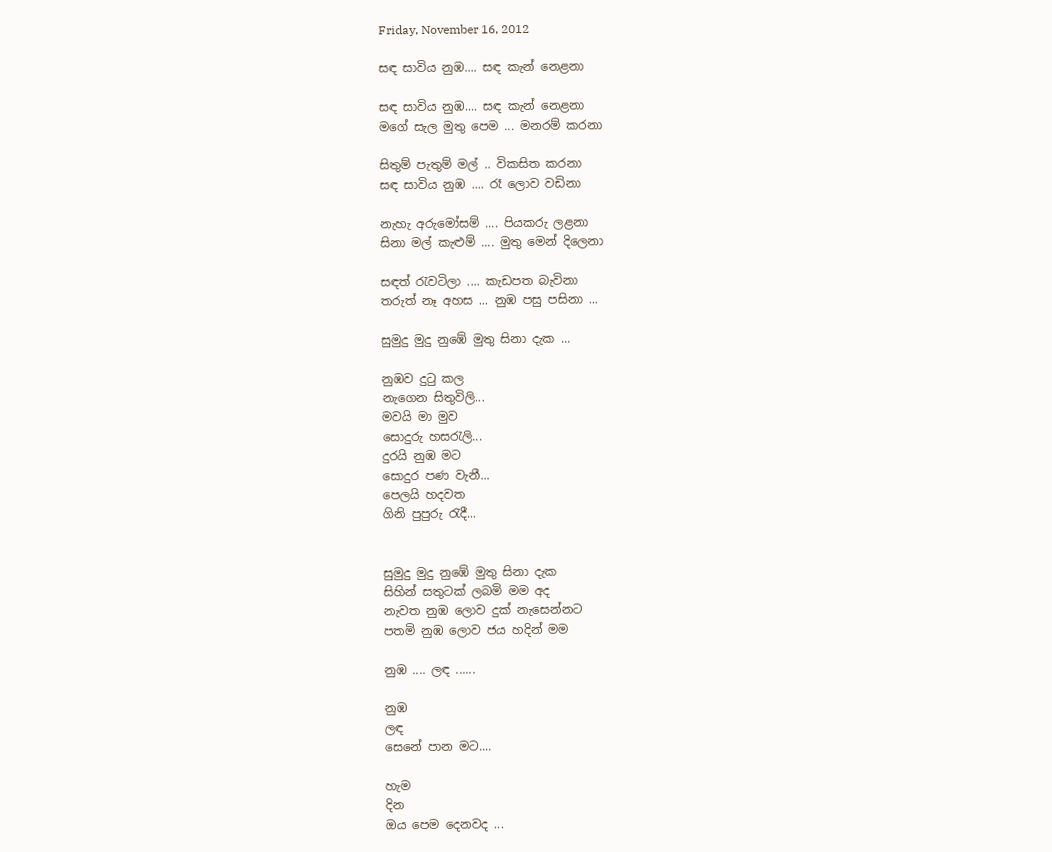Friday, November 16, 2012

සඳ සාවිය නුඹ.... සඳ කැන් නෙළනා

සඳ සාවිය නුඹ.... සඳ කැන් නෙළනා
මගේ සැල මුතු පෙම ... මනරම් කරනා

සිතුම් පැතුම් මල් .. විකසිත කරනා
සඳ සාවිය නුඹ .... රෑ ලොව වඩිනා

නැහැ අරුමෝසම් .... පියකරු ලළනා
සිනා මල් කැළුම් .... මුතු මෙන් දිලෙනා

සඳත් රැවටිලා .... කැඩපත බැවිනා
තරුත් නෑ අහස ... නුඹ පසු පසිනා ...

සුමුදු මුදු නුඹේ මුතු සිනා දැක ...

නුඹව දුටු කල
නැගෙන සිතුවිලි...
මවයි මා මුව
සොදුරු හසරැලි...
දුරයි නුඹ මට
සොදුර පණ වැනී...
පෙලයි හදවත
ගිනි පුපුරු රැදී...


සුමුදු මුදු නුඹේ මුතු සිනා දැක
සිහින් සතුටක් ලබමි මම අද
නැවත නුඹ ලොව දුක් නැසෙන්නට
පතමි නුඹ ලොව ජය හදින් මම

නුඹ .... ලඳ ......

නුඹ
ලඳ
සෙනේ පාන මට....

හැම
දින
ඔය පෙම දෙනවද ...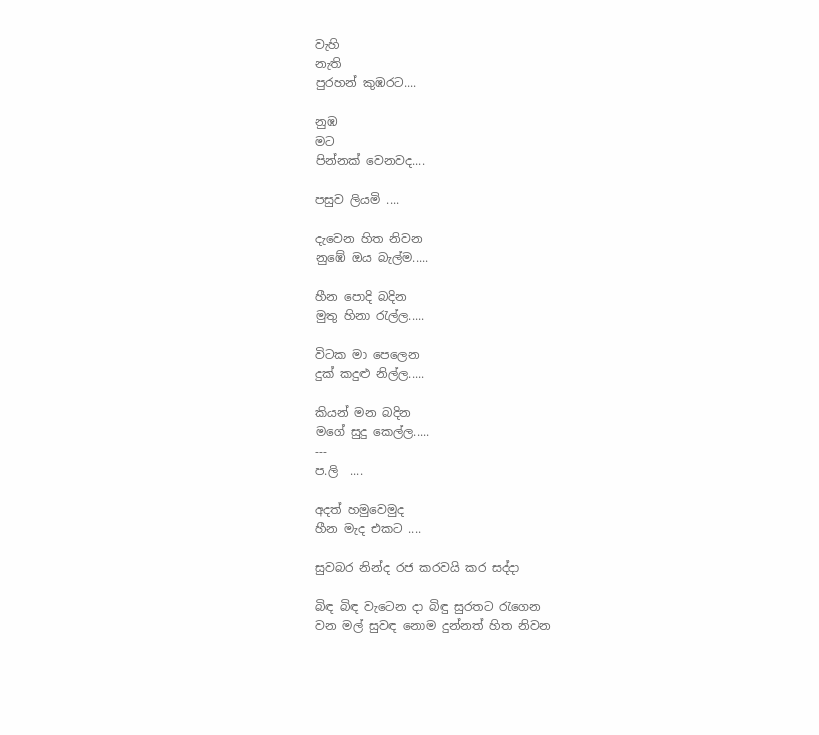වැහි
නැති
පුරහන් කුඹරට....

නුඹ
මට
පින්නක් වෙනවද....

පසුව ලියමි ....

දැවෙන හිත නිවන
නුඹේ ඔය බැල්ම.....

හීන පොදි බදින
මුතු හිනා රැල්ල.....

විටක මා පෙලෙන
දුක් කදුළු නිල්ල.....

කියන් මන බදින
මගේ සුදු කෙල්ල.....
---
ප.ලි  ....

අදත් හමුවෙමුද
හීන මැද එකට ....

සුවබර නින්ද රජ කරවයි කර සද්දා

බිඳ බිඳ වැටෙන දා බිඳු සුරතට රැගෙන
වන මල් සුවඳ නොම දුන්නත් හිත නිවන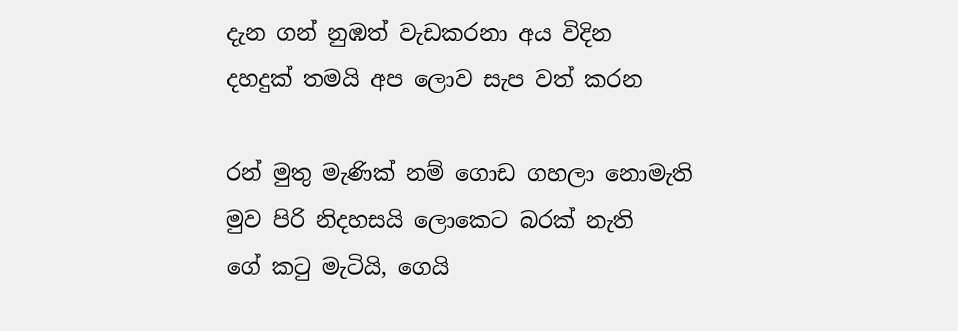දැන ගන් නුඹත් වැඩකරනා අය විදින
දහදුක් තමයි අප ලොව සැප වත් කරන

රන් මුතු මැණික් නම් ගොඩ ගහලා නොමැති
මුව පිරි නිදහසයි ලොකෙට බරක් නැති
ගේ කටු මැටියි, ගෙයි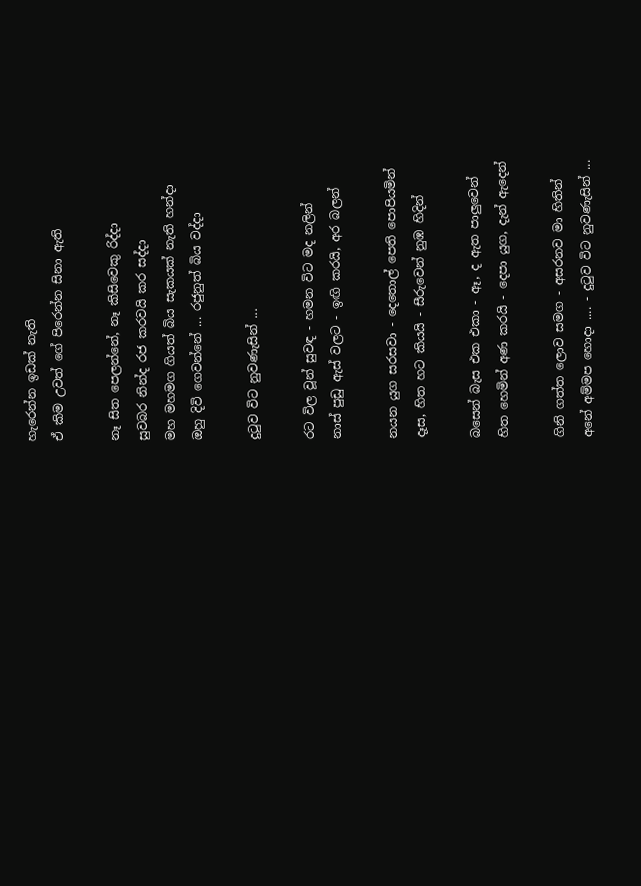හැරෙන්න ඉඩක් නැති
ඒ කිම උවත් ගේ පිරෙන්න සිනා ඇති

නෑ සිත පෙලන්නේ, නෑ කිසිවෙකු රිද්දා
සුවබර නින්ද රජ කරවයි කර සද්දා
මහ මහමග ගියත් බිය සැකයක් නැති හන්දා
ඔහු දිවි ගෙවන්නේ ... රජුනුත් බිය වද්දා

දුටුව විට නුවණැසින් ...

රට විල වූන් සුවඳ - හමන විට මද නලින්
නාස් පුඩු ඇස් වලට - ඉඟි කරයි, අර බලන්

නයන යුග සරසවා - දෙතොල් පෙති පොපියමින්
දෑස, හිත හට කියයි - සීරුවෙන් නුඹ හිදින්

බසෙන් බැස එක එකා - ඈ, ද ඇත පාලුවෙන්
හිත හෙමින් අණ කරයි - දෙපා යුග, දැන් ඇදෙන්

ගිනි ගත්ත ලොව සමග - අසරනව මා හිතින්
අනේ අම්මප හොදා .... - දුටුව විට නුවණැසින් ...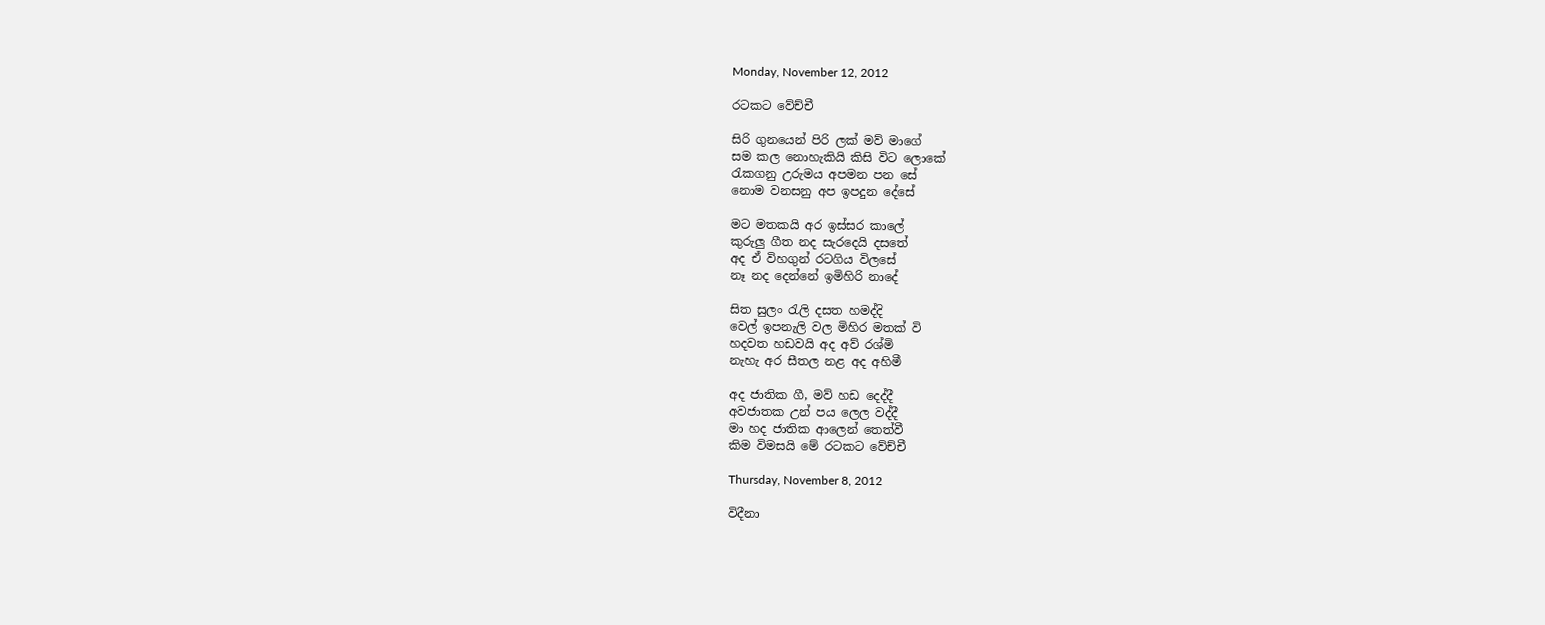Monday, November 12, 2012

රටකට වේච්චී

සිරි ගුනයෙන් පිරි ලක් මව් මාගේ
සම කල නොහැකියි කිසි විට ලොකේ
රැකගනු උරුමය අපමන පන සේ
නොම වනසනු අප ඉපදුන දේසේ

මට මතකයි අර ඉස්සර කාලේ
කුරුලු ගීත නද සැරදෙයි දසතේ
අද ඒ විහගුන් රටගිය විලසේ
නෑ නද දෙන්නේ ඉමිහිරි නාදේ

සිත සුලං රැලි දසත හමද්දි
වෙල් ඉපනැලි වල මිහිර මතක් වි
හදවත හඩවයි අද අව් රශ්මි
නැහැ අර සීතල නළ අද අහිමී

අද ජාතික ගී, මව් හඩ දෙද්දී
අවජාතක උන් පය ලෙල වද්දී
මා හද ජාතික ආලෙන් තෙත්වී
කිම විමසයි මේ රටකට වේච්චී

Thursday, November 8, 2012

විදීනා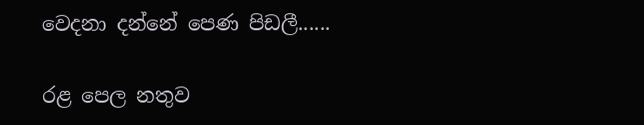වෙදනා දන්නේ පෙණ පිඩලී......

රළ පෙල නතුව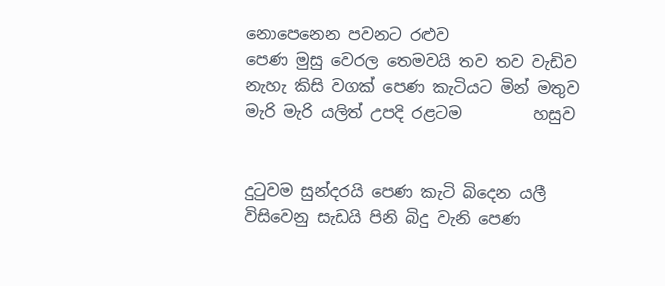නොපෙනෙන පවනට රළුව
පෙණ මුසු වෙරල තෙමවයි තව තව වැඩිව
නැහැ කිසි වගක් පෙණ කැටියට මින් මතුව
මැරි මැරි යලිත් උපදි රළටම         හසුව


දුටුවම සුන්දරයි පෙණ කැටි බිදෙන යලී
විසිවෙනු සැඩයි පිනි බිදු වැනි පෙණ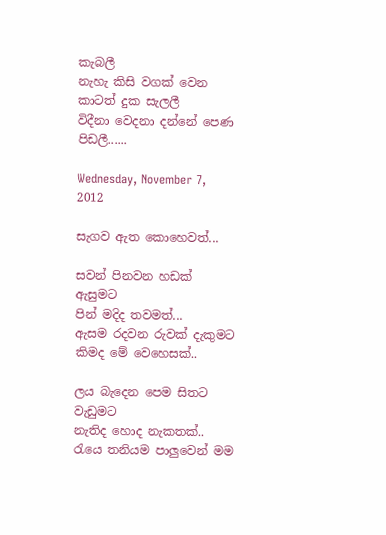කැබලී
නැහැ කිසි වගක් වෙන කාටත් දුක සැලලී
විදීනා වෙදනා දන්නේ පෙණ පිඩලී......

Wednesday, November 7, 2012

සැගව ඇත කොහෙවත්...

සවන් පිනවන හඩක් ඇසුමට
පින් මදිද තවමත්...
ඇසම රදවන රුවක් දැකුමට
කිමද මේ වෙහෙසක්..

ලය බැදෙන පෙම සිතට වැඩුමට
නැතිද හොද නැකතක්..
රැයෙ තනියම පාලුවෙන් මම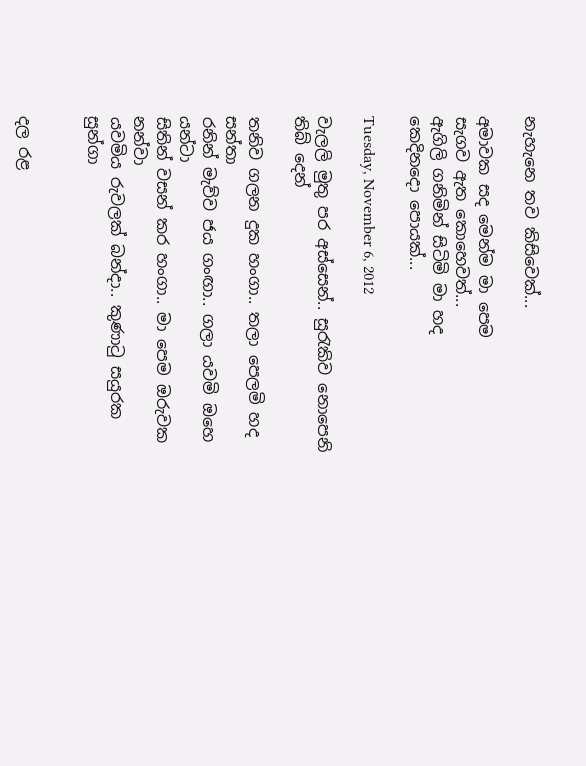නැහැනෙ තව කිසිවෙක්...

අමාවක සද මෙන්ම මා පෙම
සැගව ඇත කොහෙවත්...
ඇගිලි ගනිමින් සිටිමි මා හද
කෙදිනදො පොයක්...

Tuesday, November 6, 2012

වැලලි මුතු පර අස්සෙන්.. සුරැකිව නොපෙනි තිබ් දෙන්

තනිව ගලන දුක හංගා.. තලා පෙලමි හද සන්තා
රනින් මැව්ව ජය ගංඟා.. ගලා යවමි ඔහෙ යන්ටා
සිතින් වසන් කර හංගා.. මා පෙම ඔරුවක නන්වා
යවමිය රුවලක් බන්දා.. කුණාටු සයුරක සුන්ගා


දල රළ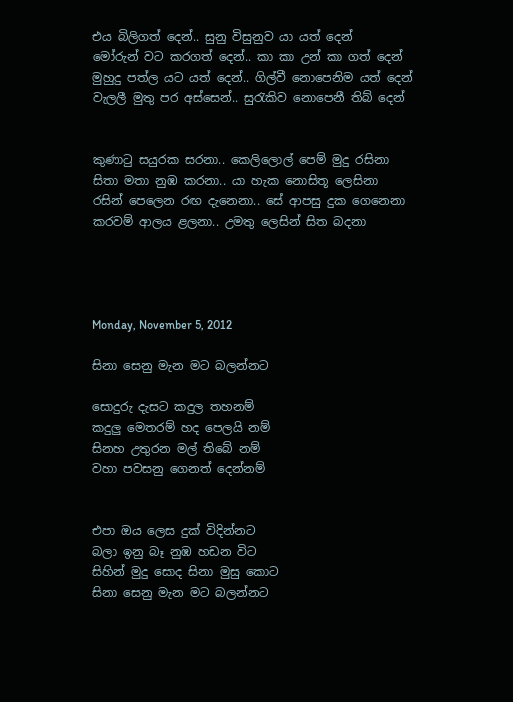එය බිලිගත් දෙන්.. සුනු විසුනුව යා යත් දෙන්
මෝරුන් වට කරගත් දෙන්.. කා කා උන් කා ගත් දෙන්
මුහුදු පත්ල යට යත් දෙන්.. ගිල්වී නොපෙනිම යත් දෙන්
වැලලී මුතු පර අස්සෙන්.. සුරැකිව නොපෙනී තිබ් දෙන්


කුණාටු සයුරක සරනා.. කෙලිලොල් පෙම් මුදු රසිනා
සිතා මතා නුඹ කරනා.. යා හැක නොසිතූ ලෙසිනා
රසින් පෙලෙන රඟ දැනෙනා.. සේ ආපසු දුක ගෙනෙනා
කරවම් ආලය ළලනා.. උමතු ලෙසින් සිත බදනා




Monday, November 5, 2012

සිනා සෙනු මැන මට බලන්නට

සොදුරු දැසට කදුල තහනම්
කදුලු මෙතරම් හද පෙලයි නම්
සිනහ උතුරන මල් තිබේ නම්
වහා පවසනු ගෙනත් දෙන්නම්


එපා ඔය ලෙස දුක් විදින්නට
බලා ඉනු බෑ නුඹ හඩන විට
සිහින් මුදු සොද සිනා මුසු කොට
සිනා සෙනු මැන මට බලන්නට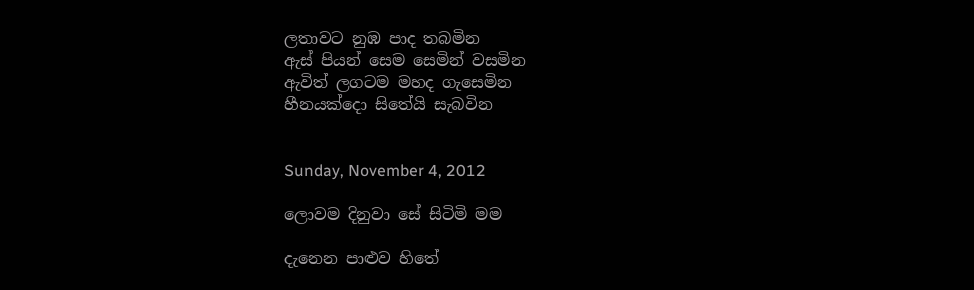ලතාවට නුඹ පාද තබමින
ඇස් පියන් සෙම සෙමින් වසමින
ඇවිත් ලගටම මහද ගැසෙමින
හීනයක්දො සිතේයි සැබවින


Sunday, November 4, 2012

ලොවම දිනුවා සේ සිටිමි මම

දැනෙන පාළුව හිතේ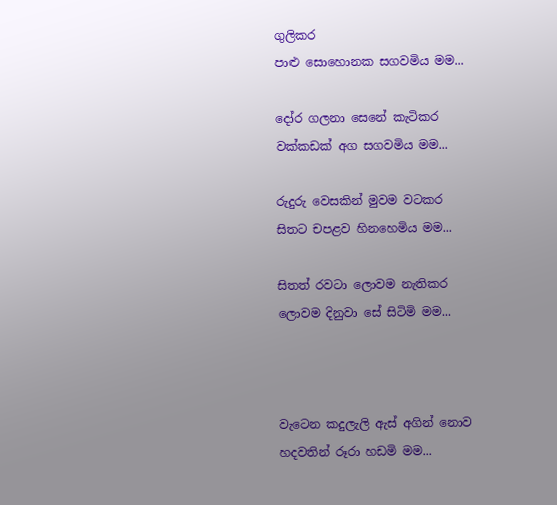ගුලිකර
පාළු සොහොනක සගවමිය මම...

දෝර ගලනා සෙනේ කැටිකර
වක්කඩක් අග සගවමිය මම...

රුදුරු වෙසකින් මුවම වටකර
සිතට චපළව හිනහෙමිය මම...

සිතත් රවටා ලොවම නැතිකර
ලොවම දිනුවා සේ සිටිමි මම...



වැටෙන කදුලැලි ඇස් අගින් නොව
හදවතින් රූරා හඩමි මම...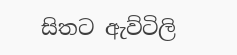සිතට ඇව්ටිලි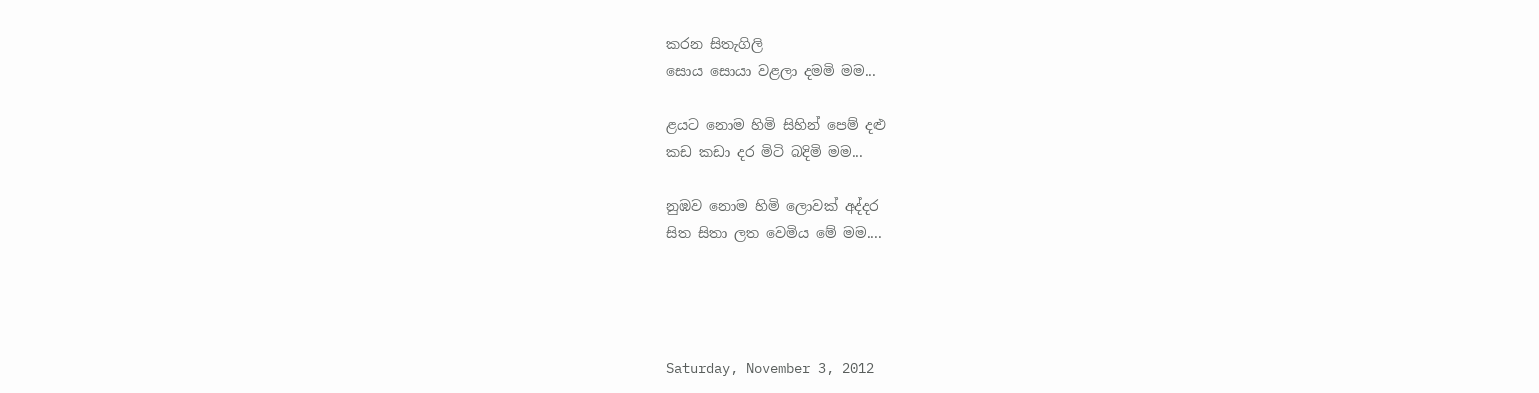කරන සිතැගිලි
සොය සොයා වළලා දමමි මම...

ළයට නොම හිමි සිහින් පෙම් දළු
කඩ කඩා දර මිටි බදිමි මම...

නුඹව නොම හිමි ලොවක් අද්දර
සිත සිතා ලත වෙමිය මේ මම....




Saturday, November 3, 2012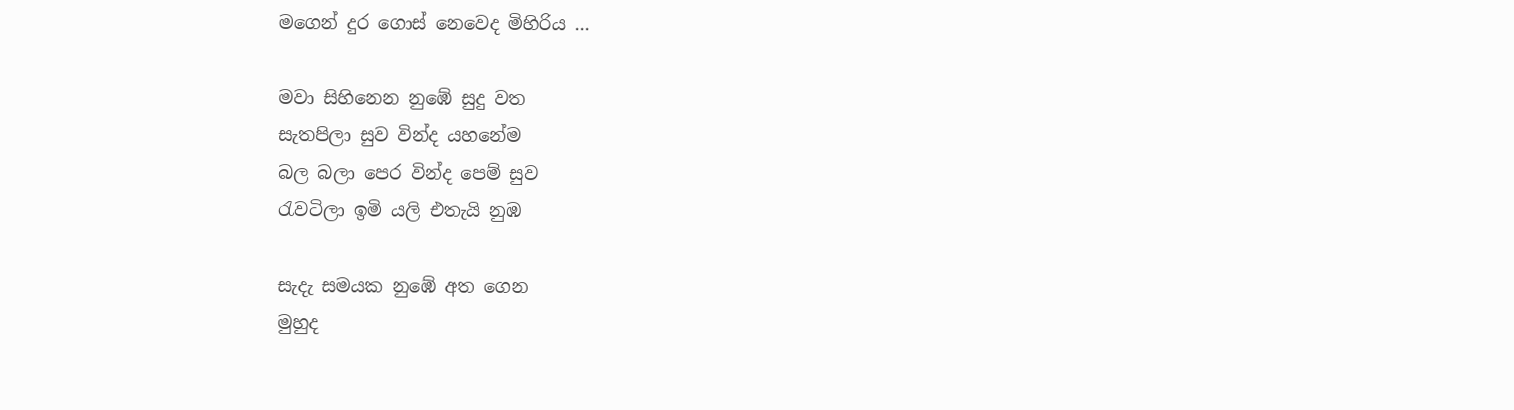මගෙන් දුර ගොස් නෙවෙද මිහිරිය ...

මවා සිහිනෙන නුඹේ සුදු වත
සැතපිලා සුව වින්ද යහනේම
බල බලා පෙර වින්ද පෙම් සුව
රැවටිලා ඉමි යලි එතැයි නුඹ

සැදැ සමයක නුඹේ අත ගෙන
මුහුද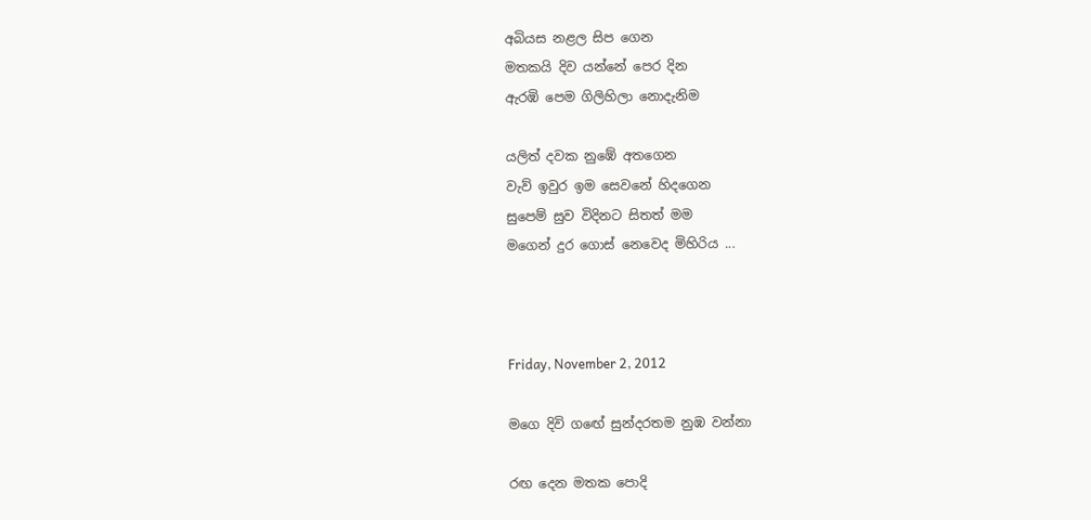අබියස නළල සිප ගෙන
මතකයි දිව යන්නේ පෙර දින
ඇරඹි පෙම ගිලිහිලා නොදැනිම

යලිත් දවක නුඹේ අතගෙන
වැව් ඉවුර ඉම සෙවනේ හිදගෙන
සුපෙම් සුව විදිනට සිතත් මම
මගෙන් දුර ගොස් නෙවෙද මිහිරිය ...



Friday, November 2, 2012

මගෙ දිවි ගඟේ සුන්දරතම නුඹ වන්නා

රඟ දෙන මතක පොදි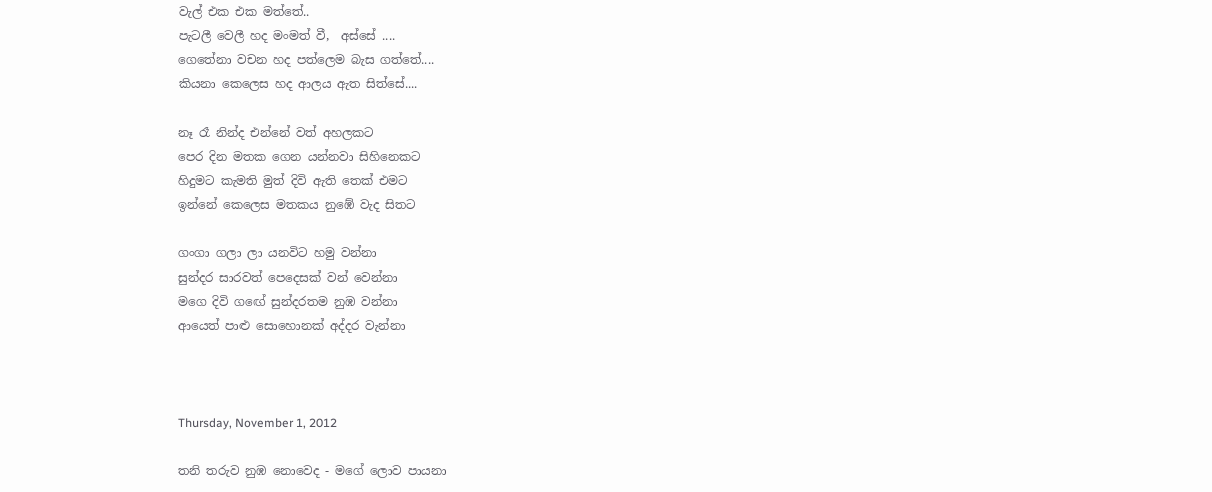වැල් එක එක මත්තේ..
පැටලී වෙලී හද මංමත් වී,  අස්සේ ....
ගෙතේනා වචන හද පත්ලෙම බැස ගත්තේ....
කියනා කෙලෙස හද ආලය ඇත සිත්සේ....

නෑ රෑ නින්ද එන්නේ වත් අහලකට
පෙර දින මතක ගෙන යන්නවා සිහිනෙකට
හිදුමට කැමති මුත් දිවි ඇති තෙක් එමට
ඉන්නේ කෙලෙස මතකය නුඹේ වැද සිතට

ගංගා ගලා ලා යනවිට හමු වන්නා
සුන්දර සාරවත් පෙදෙසක් වන් වෙන්නා
මගෙ දිවි ගඟේ සුන්දරතම නුඹ වන්නා
ආයෙත් පාළු සොහොනක් අද්දර වැන්නා



Thursday, November 1, 2012

තනි තරුව නුඹ නොවෙද - මගේ ලොව පායනා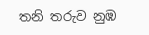තනි තරුව නුඹ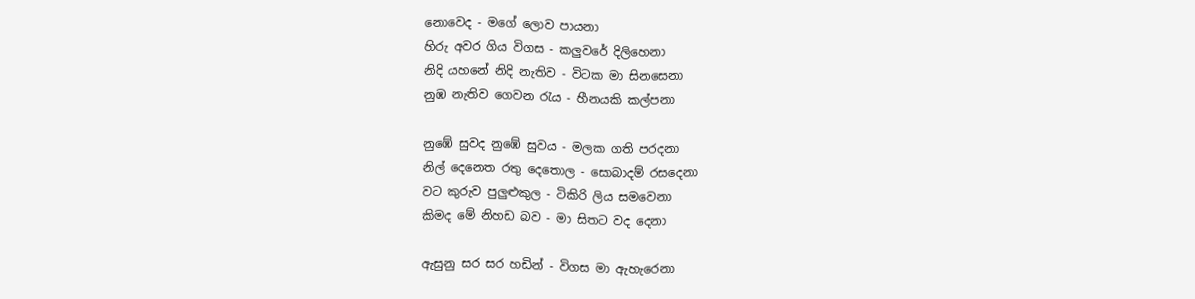නොවෙද - මගේ ලොව පායනා
හිරු අවර ගිය විගස - කලුවරේ දිලිහෙනා
නිදි යහනේ නිදි නැතිව - විටක මා සිනසෙනා
නුඹ නැතිව ගෙවන රැය - හීනයකි කල්පනා

නුඹේ සුවද නුඹේ සුවය - මලක ගති පරදනා
නිල් දෙනෙත රතු දෙතොල - සොබාදම් රසදෙනා
වට කුරුව පුලුළුකුල - ටිකිරි ලිය සමවෙනා
කිමද මේ නිහඩ බව - මා සිතට වද දෙනා

ඇසුනු සර සර හඩින් - විගස මා ඇහැරෙනා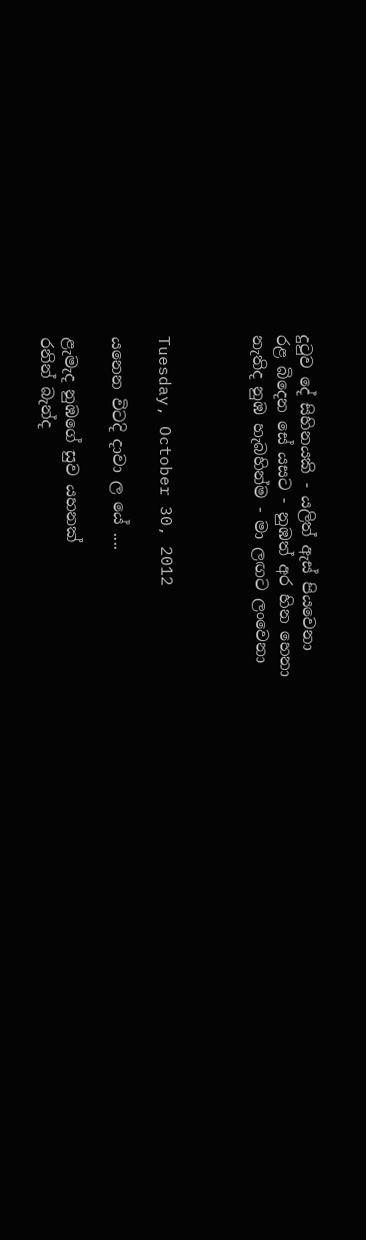දුටුව දේ සිහිනයකි - යලිත් ඇස් පියවෙනා
රළ බිදෙන සේ යසට - නුඹත් අර හින හෙනා
නැතිද නුඹ හැබහින්ම - මා ලඟට ලංවෙනා



Tuesday, October 30, 2012

යනෙන විටදි දාවා ල යේ ....

ළැමැද නුඹගේ සුව යහනක්
රනින් බැන්ද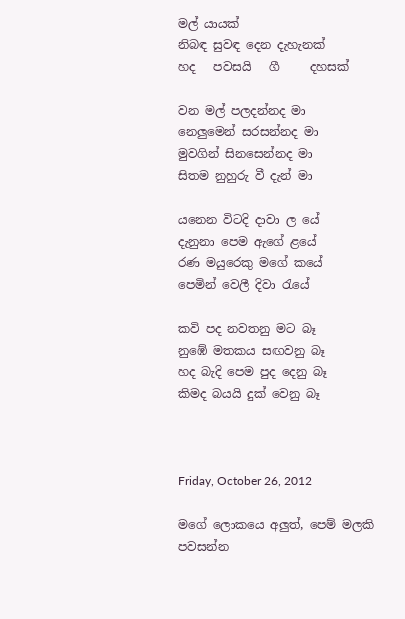මල් යායක්
නිබඳ සුවඳ දෙන දැහැනක්
හද   පවසයි   ගී     දහසක්

වන මල් පලදන්නද මා
නෙලුමෙන් සරසන්නද මා
මුවගින් සිනසෙන්නද මා
සිතම නුහුරු වී දැන් මා

යනෙන විටදි දාවා ල යේ
දැනුනා පෙම ඇගේ ළයේ
රණ මයුරෙකු මගේ කයේ
පෙමින් වෙලී දිවා රැයේ

කවි පද නවතනු මට බෑ
නුඹේ මතකය සඟවනු බෑ
හද බැදි පෙම පුද දෙනු බෑ
කිමද බයයි දුක් වෙනු බෑ



Friday, October 26, 2012

මගේ ලොකයෙ අලුත්, පෙම් මලකි පවසන්න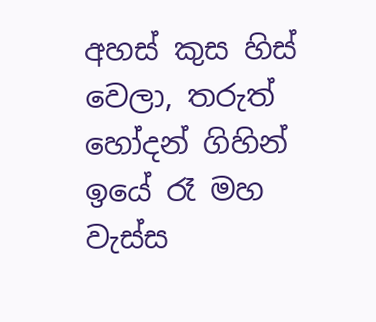අහස් කුස හිස් වෙලා, තරුත් හෝදන් ගිහින්
ඉයේ රෑ මහ වැස්ස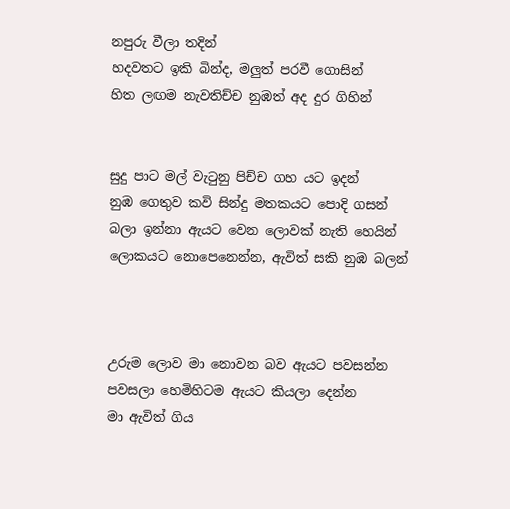නපුරු වීලා තදින්
හදවතට ඉකි බින්ද, මලුත් පරවී ගොසින්
හිත ලඟම නැවතිච්ච නුඹත් අද දුර ගිහින්


සුදු පාට මල් වැටුනු පිච්ච ගහ යට ඉදන්
නුඹ ගෙතුව කවි සින්දු මතකයට පොදි ගසන්
බලා ඉන්නා ඇයට වෙන ලොවක් නැති හෙයින්
ලොකයට නොපෙනෙන්න, ඇවිත් සකි නුඹ බලන්



උරුම ලොව මා නොවන බව ඇයට පවසන්න
පවසලා හෙමිහිටම ඇයට කියලා දෙන්න
මා ඇවිත් ගිය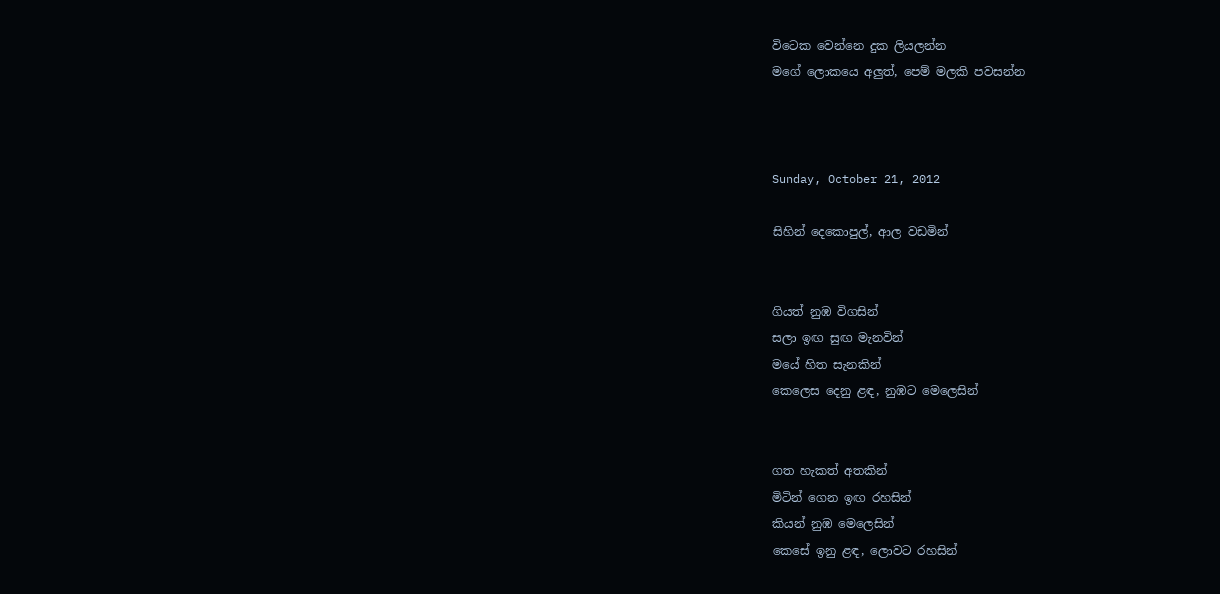විටෙක වෙන්නෙ දුක ලියලන්න
මගේ ලොකයෙ අලුත්, පෙම් මලකි පවසන්න



Sunday, October 21, 2012

සිහින් දෙකොපුල්, ආල වඩමින්


ගියත් නුඹ විගසින්
සලා ඉඟ සුඟ මැනවින්
මයේ හිත සැනකින්
කෙලෙස දෙනු ළඳ, නුඹට මෙලෙසින්


ගත හැකත් අතකින්
මිටින් ගෙන ඉඟ රහසින්
කියන් නුඹ මෙලෙසින්
කෙසේ ඉනු ළඳ, ලොවට රහසින්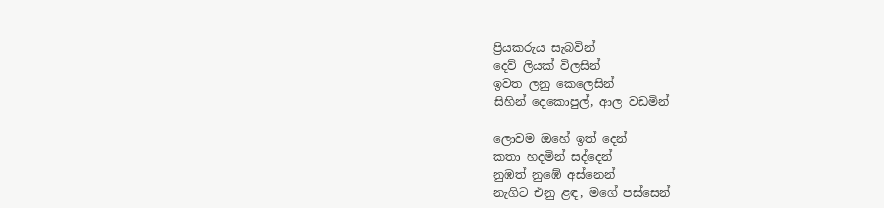ප්‍රියකරුය සැබවින්
දෙව් ලියක් විලසින්
ඉවත ලනු කෙලෙසින්
සිහින් දෙකොපුල්, ආල වඩමින්

ලොවම ඔහේ ඉත් දෙන්
කතා හදමින් සද්දෙන්
නුඹත් නුඹේ අස්නෙන්
නැගිට එනු ළඳ, මගේ පස්සෙන්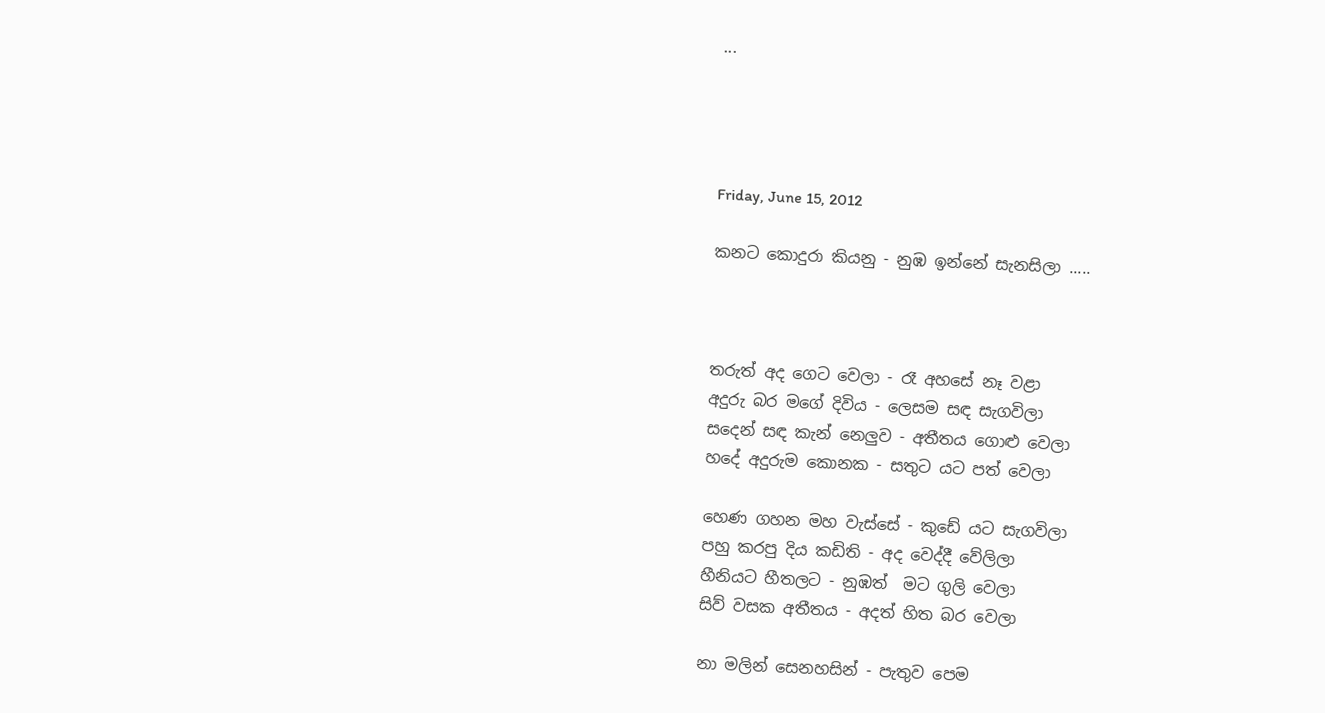...




Friday, June 15, 2012

කනට කොදුරා කියනු - නුඹ ඉන්නේ සැනසිලා .....



තරුත් අද ගෙට වෙලා - රෑ අහසේ නෑ වළා
අදුරු බර මගේ දිවිය - ලෙසම සඳ සැගවිලා
සදෙන් සඳ කැන් නෙලුව - අතීතය ගොළු වෙලා
හදේ අදුරුම කොනක - සතුට යට පත් වෙලා

හෙණ ගහන මහ වැස්සේ - කුඩේ යට සැගවිලා
පහු කරපු දිය කඩිති - අද වෙද්දී වේලිලා
හීනියට හීතලට - නුඹත්  මට ගුලි වෙලා
සිව් වසක අතීතය - අදත් හිත බර වෙලා

නා මලින් සෙනහසින් - පැතුව පෙම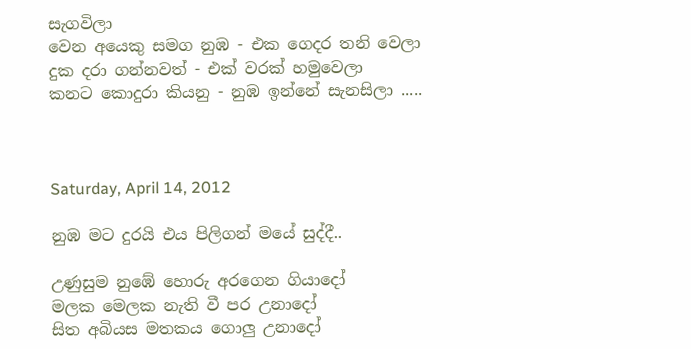සැගවිලා
වෙන අයෙකු සමග නුඹ - එක ගෙදර තනි වෙලා
දුක දරා ගන්නවත් - එක් වරක් හමුවෙලා
කනට කොදුරා කියනු - නුඹ ඉන්නේ සැනසිලා .....



Saturday, April 14, 2012

නුඹ මට දුරයි එය පිලිගන් මයේ සුද්දී..

උණුසුම නුඹේ හොරු අරගෙන ගියාදෝ
මලක මෙලක නැති වී පර උනාදෝ
සිත අබියස මතකය ගොලු උනාදෝ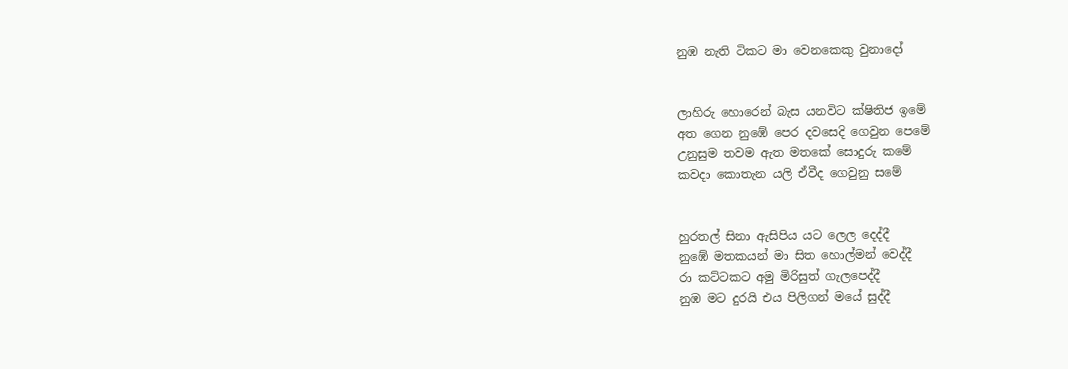නුඹ නැති ටිකට මා වෙනකෙකු වුනාදෝ


ලාහිරු හොරෙන් බැස යනවිට ක්ෂිතිජ ඉමේ
අත ගෙන නුඹේ පෙර දවසෙදි ගෙවුන පෙමේ
උනුසුම තවම ඇත මතකේ සොදුරු කමේ
කවදා කොතැන යලි ඒවීද ගෙවුනු සමේ


හුරතල් සිනා ඇසිපිය යට ලෙල දෙද්දී
නුඹේ මතකයන් මා සිත හොල්මන් වෙද්දී
රා කට්ටකට අමු මිරිසුත් ගැලපෙද්දී
නුඹ මට දුරයි එය පිලිගන් මයේ සුද්දී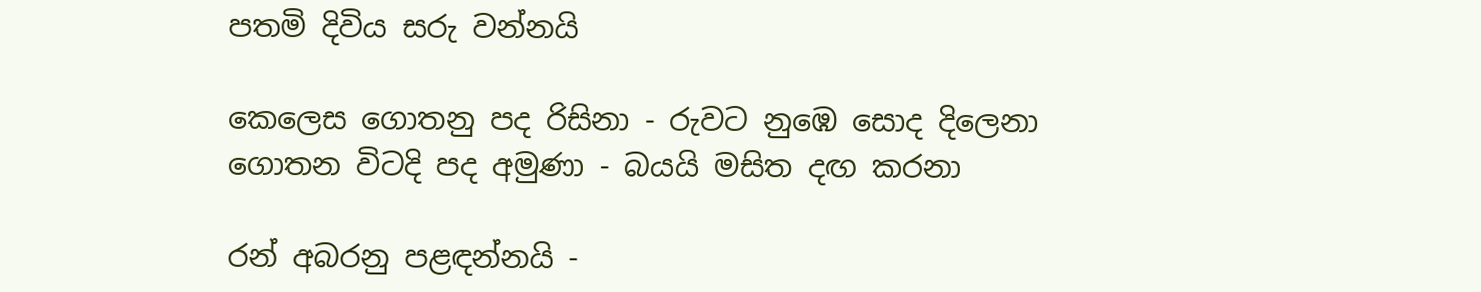පතමි දිවිය සරු වන්නයි

කෙලෙස ගොතනු පද රිසිනා - රුවට නුඹෙ සොද දිලෙනා
ගොතන විටදි පද අමුණා - බයයි මසිත දඟ කරනා

රන් අබරනු පළඳන්නයි -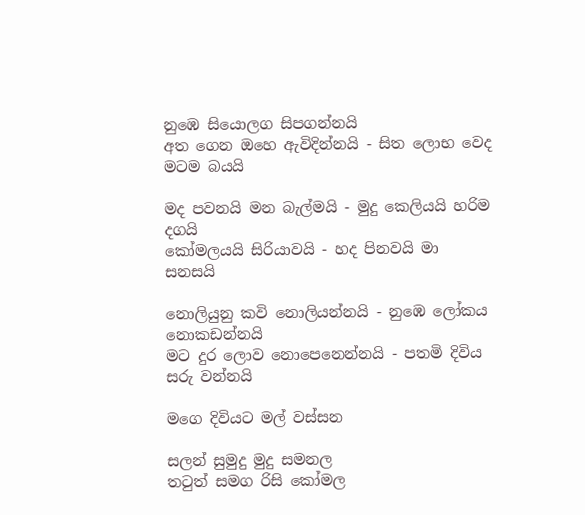නුඹෙ සියොලග සිපගන්නයි
අත ගෙන ඔහෙ ඇවිදින්නයි - සිත ලොභ වෙද මටම බයයි

මද පවනයි මන බැල්මයි - මුදු කෙලියයි හරිම දගයි
කෝමලයයි සිරියාවයි - හද පිනවයි මා සනසයි

නොලියුනු කවි නොලියන්නයි - නුඹෙ ලෝකය නොකඩන්නයි
මට දුර ලොව නොපෙනෙන්නයි - පතමි දිවිය සරු වන්නයි

මගෙ දිවියට මල් වස්සන

සලන් සුමුදු මුදු සමනල
තටුත් සමග රිසි කෝමල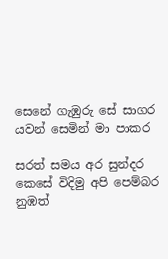සෙනේ ගැඹුරු සේ සාගර
යවන් සෙමින් මා පාකර

සරත් සමය අර සුන්දර
කෙසේ විදිමු අපි පෙම්බර
නුඹත්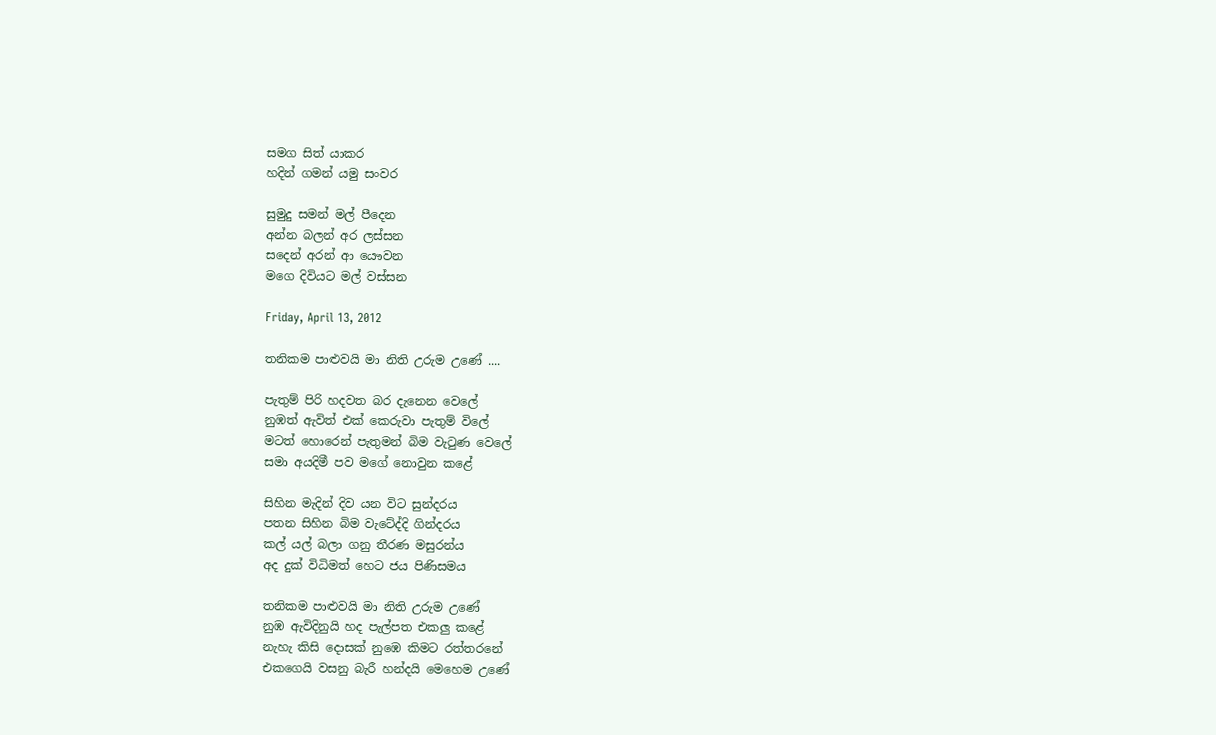සමග සිත් යාකර
හදින් ගමන් යමු සංවර

සුමුදු සමන් මල් පීදෙන
අන්න බලන් අර ලස්සන
සදෙන් අරන් ආ යෞවන
මගෙ දිවියට මල් වස්සන

Friday, April 13, 2012

තනිකම පාළුවයි මා නිති උරුම උණේ ....

පැතුම් පිරි හදවත බර දැනෙන වෙලේ
නුඹත් ඇවිත් එක් කෙරුවා පැතුම් විලේ
මටත් හොරෙන් පැතුමන් බිම වැටුණ වෙලේ
සමා අයදිමී පව මගේ නොවුන කළේ

සිහින මැදින් දිව යන විට සුන්දරය
පතන සිහින බිම වැටේද්දි ගින්දරය
කල් යල් බලා ගනු තීරණ මසුරන්ය
අද දුක් විධිමත් හෙට ජය පිණිසමය

තනිකම පාළුවයි මා නිති උරුම උණේ
නුඹ ඇවිදිනුයි හද පැල්පත එකලු කළේ
නැහැ කිසි දොසක් නුඹෙ කිමට රත්තරනේ
එකගෙයි වසනු බැරී හන්දයි මෙහෙම උණේ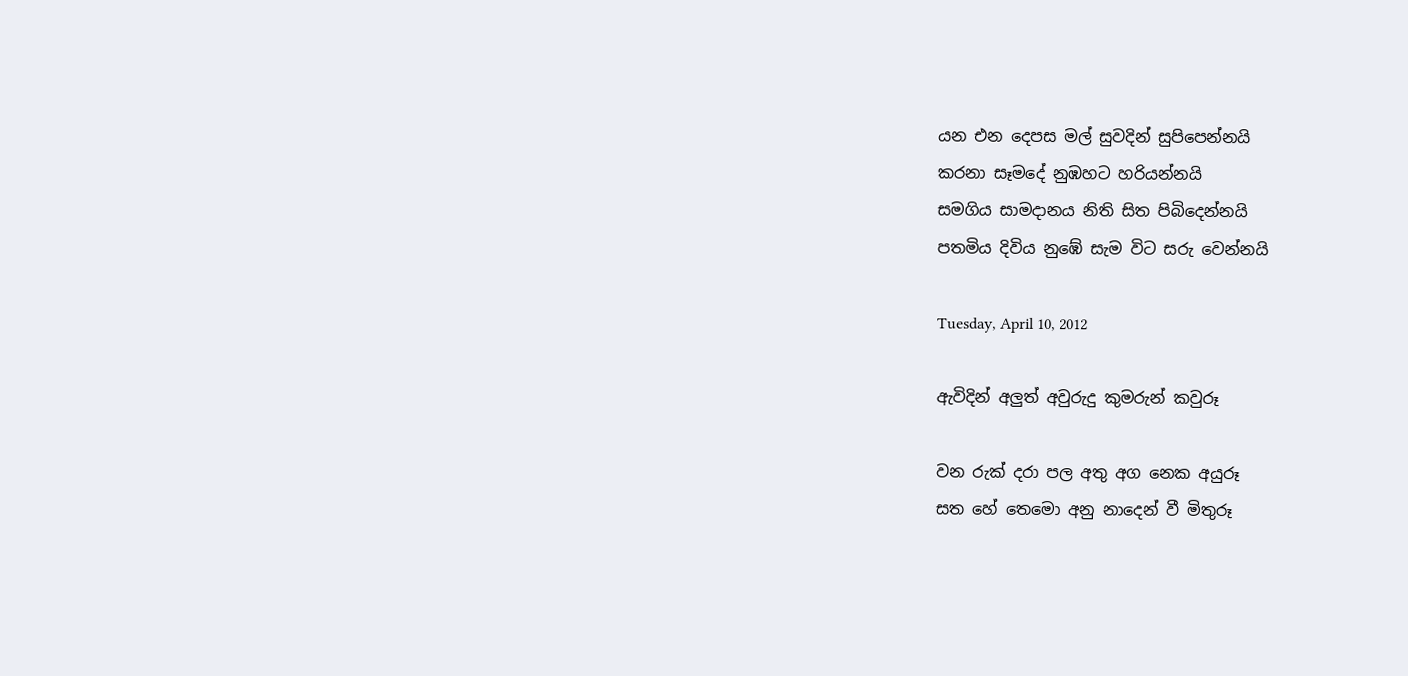යන එන දෙපස මල් සුවදින් සුපිපෙන්නයි
කරනා සෑමදේ නුඹහට හරියන්නයි
සමගිය සාමදානය නිති සිත පිබිදෙන්නයි
පතමිය දිවිය නුඹේ සැම විට සරු වෙන්නයි

Tuesday, April 10, 2012

ඇවිදින් අලුත් අවුරුදු කුමරුන් කවුරූ

වන රුක් දරා පල අතු අග නෙක අයුරූ
සත හේ තෙමො අනු නාදෙන් වී මිතුරූ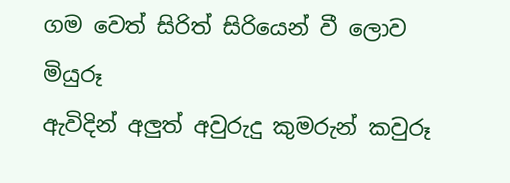ගම වෙත් සිරිත් සිරියෙන් වී ලොව මියුරූ
ඇවිදින් අලුත් අවුරුදු කුමරුන් කවුරූ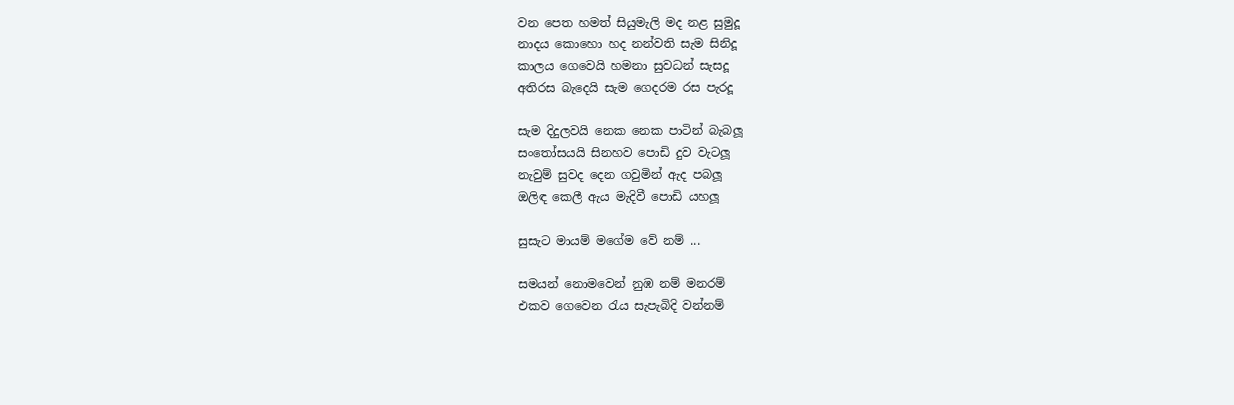වන පෙත හමත් සියුමැලි මද නළ සුමුදූ
නාදය කොහො හද නන්වති සැම සිනිදූ
කාලය ගෙවෙයි හමනා සුවධන් සැසදූ
අතිරස බැදෙයි සැම ගෙදරම රස පැරදූ

සැම දිදුලවයි නෙක නෙක පාටින් බැබලූ
සංතෝසයයි සිනහව පොඩි දුව වැටලූ
නැවුම් සුවද දෙන ගවුමින් ඇද පබලූ
ඔලිඳ කෙලී ඇය මැදිවී පොඩි යහලූ

සුසැට මායම් මගේම වේ නම් ...

සමයන් නොමවෙන් නුඹ නම් මනරම්
එකව ගෙවෙන රැය සැපැබිදි වන්නම්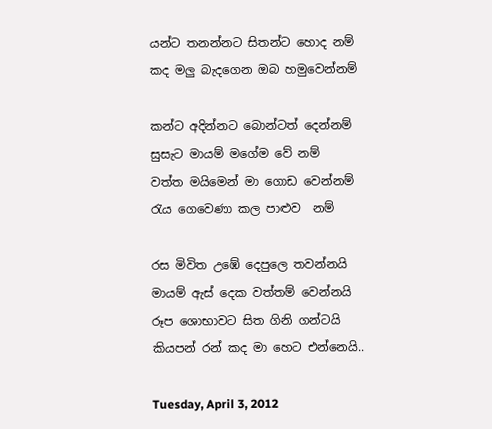යන්ට තනන්නට සිතන්ට හොද නම්
කද මලු බැදගෙන ඔබ හමුවෙන්නම්

කන්ට අදින්නට බොන්ටත් දෙන්නම්
සුසැට මායම් මගේම වේ නම්
වත්ත මයිමෙන් මා ගොඩ වෙන්නම්
රැය ගෙවෙණා කල පාළුව  නම්

රස මිවිත උඹේ දෙපුලෙ තවන්නයි
මායම් ඇස් දෙක වත්තම් වෙන්නයි
රූප ශොභාවට සිත ගිනි ගන්ටයි
කියපන් රන් කද මා හෙට එන්නෙයි..

Tuesday, April 3, 2012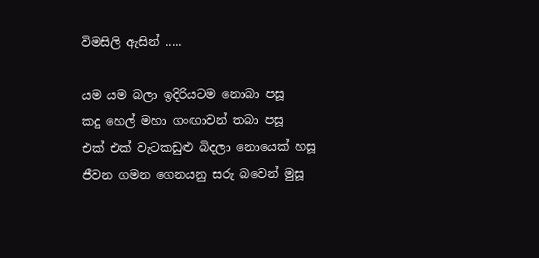විමසිලි ඇසින් .....

යම යම බලා ඉදිරියටම නොබා පසූ
කදු හෙල් මහා ගංඟාවන් තබා පසූ
එක් එක් වැටකඩුළු බිදලා නොයෙක් හසූ
ජීවන ගමන ගෙනයනු සරු බවෙන් මුසූ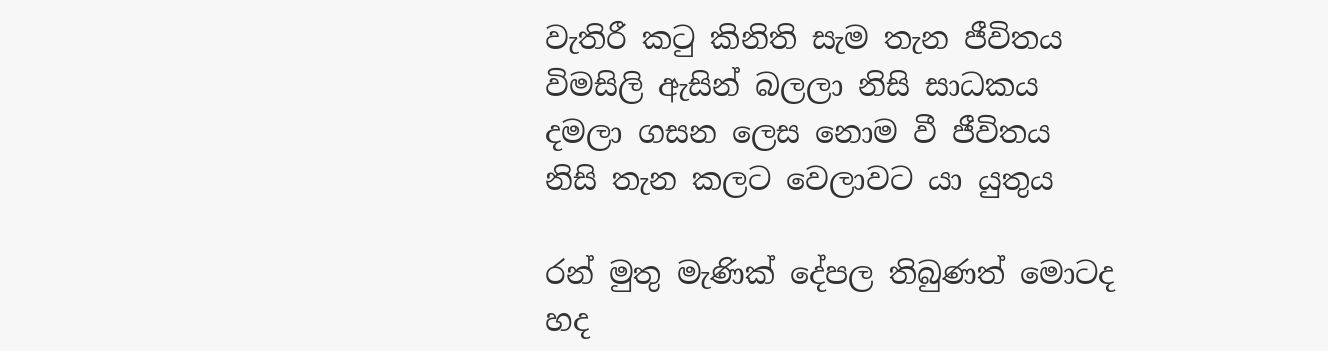වැතිරී කටු කිනිති සැම තැන ජීවිතය
විමසිලි ඇසින් බලලා නිසි සාධකය
දමලා ගසන ලෙස නොම වී ජීවිතය
නිසි තැන කලට වෙලාවට යා යුතුය

රන් මුතු මැණික් දේපල තිබුණත් මොටද
හද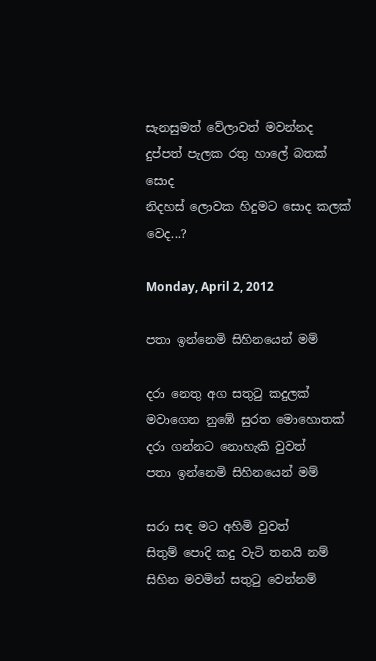සැනසුමත් වේලාවත් මවන්නද
දුප්පත් පැලක රතු හාලේ බතක් සොද
නිදහස් ලොවක හිදුමට සොද කලක් වෙද...?

Monday, April 2, 2012

පතා ඉන්නෙමි සිහිනයෙන් මම්

දරා නෙතු අග සතුටු කදුලක්
මවාගෙන නුඹේ සුරත මොහොතක්
දරා ගන්නට නොහැකි වුවත්
පතා ඉන්නෙමි සිහිනයෙන් මම්

සරා සඳ මට අහිමි වුවත්
සිතුම් පොදි කදු වැටි තනයි නම්
සිහින මවමින් සතුටු වෙන්නම්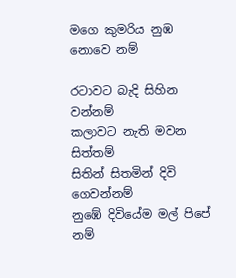මගෙ කුමරිය නුඹ නොවෙ නම්

රටාවට බැදි සිහින වන්නම්
කලාවට නැති මවන සිත්තම්
සිතින් සිතමින් දිවි ගෙවන්නම්
නුඹේ දිවියේම මල් පිපේ නම්